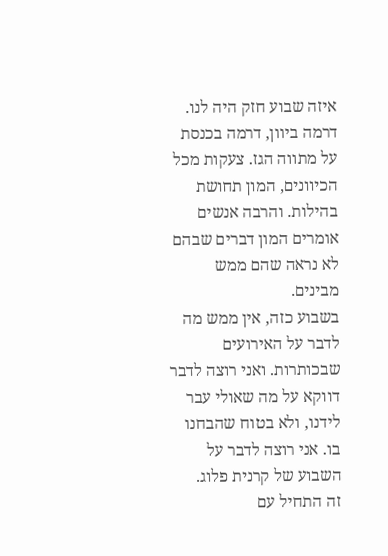איזה שבוע חזק היה לנו. דרמה ביוון, דרמה בכנסת על מתווה הגז. צעקות מכל הכיוונים, המון תחושת בהילות. והרבה אנשים אומרים המון דברים שבהם לא נראה שהם ממש מבינים.
בשבוע כזה, אין ממש מה לדבר על האירועים שבכותרות. ואני רוצה לדבר דווקא על מה שאולי עבר לידנו, ולא בטוח שהבחנו בו. אני רוצה לדבר על השבוע של קרנית פלוג.
זה התחיל עם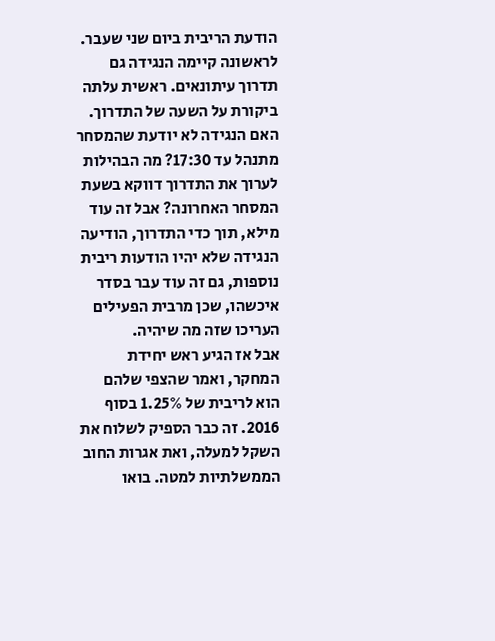הודעת הריבית ביום שני שעבר. לראשונה קיימה הנגידה גם תדרוך עיתונאים. ראשית עלתה ביקורת על השעה של התדרוך. האם הנגידה לא יודעת שהמסחר מתנהל עד 17:30? מה הבהילות לערוך את התדרוך דווקא בשעת המסחר האחרונה? אבל זה עוד מילא, תוך כדי התדרוך, הודיעה הנגידה שלא יהיו הודעות ריבית נוספות, גם זה עוד עבר בסדר איכשהו, שכן מרבית הפעילים העריכו שזה מה שיהיה.
אבל אז הגיע ראש יחידת המחקר, ואמר שהצפי שלהם הוא לריבית של 1.25% בסוף 2016. זה כבר הספיק לשלוח את השקל למעלה, ואת אגרות החוב הממשלתיות למטה. בואו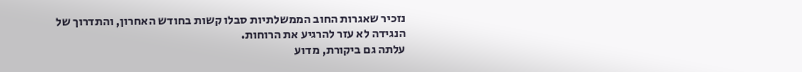נזכיר שאגרות החוב הממשלתיות סבלו קשות בחודש האחרון, והתדרוך של הנגידה לא עזר להרגיע את הרוחות.
עלתה גם ביקורת, מדוע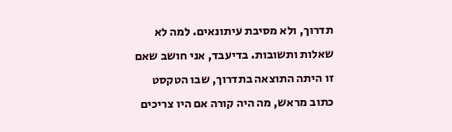תדרוך, ולא מסיבת עיתונאים. למה לא שאלות ותשובות. בדיעבד, אני חושב שאם זו היתה התוצאה בתדרוך, שבו הטקסט כתוב מראש, מה היה קורה אם היו צריכים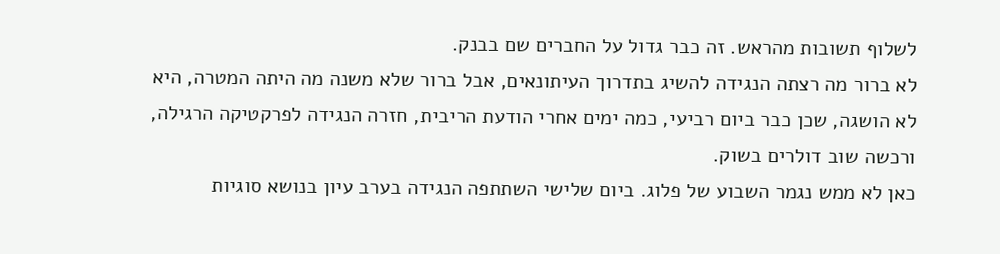לשלוף תשובות מהראש. זה כבר גדול על החברים שם בבנק.
לא ברור מה רצתה הנגידה להשיג בתדרוך העיתונאים, אבל ברור שלא משנה מה היתה המטרה, היא לא הושגה, שכן כבר ביום רביעי, כמה ימים אחרי הודעת הריבית, חזרה הנגידה לפרקטיקה הרגילה, ורכשה שוב דולרים בשוק.
כאן לא ממש נגמר השבוע של פלוג. ביום שלישי השתתפה הנגידה בערב עיון בנושא סוגיות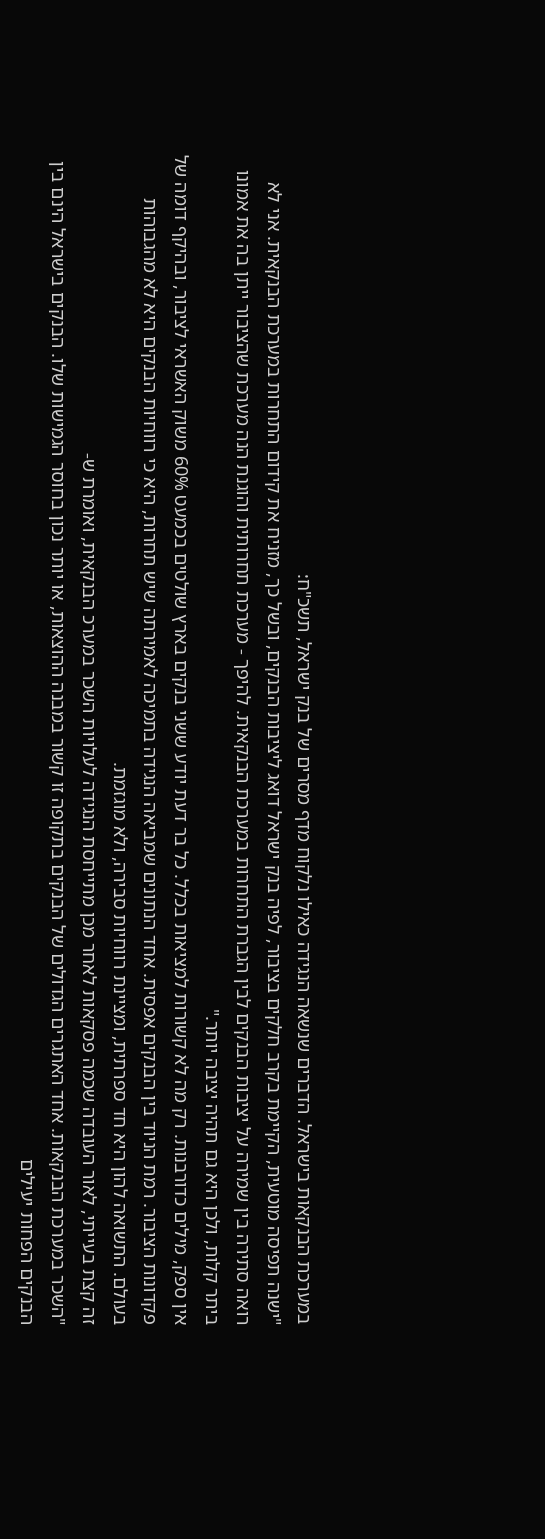במערכת הבנקאות בישראל. הדברים שנשאה הנגידה כאילו נלקוח מדף מסרים של בנק ישראל, תשכ"ח:
"ישנה תפיסה מוטעית, הקיימת בקרב חלקים בציבור, לפיה בנק ישראל דואג ליציבות הבנקים, ובשל כך, מזניח את קידום התחרות במערכת הבנקאית. אני לא רואה סתירה בין שמירה על יציבות הבנקים לבין הגברת התחרות במערכת הבנקאית. להיפך - מערכת תחרותית והוגנת הנה מערכת שהציבור ייתן בה את אמונו ביתר קלות, ולכן היא גם תהיה יציבה יותר."
אין ספק, מילים כדורבנות. רק מה לא קשורות למציאות בכלל. כל בר דעת יודע ששני בנקים בארץ שולטים בכמעט 60% משוק האשראי לציבור, ובהיקף דומה של פקדונות הציבור. רמת הניוד בין הבנקים אפסית. אחד הנתונים שמביאה הנגידה בתמיכה לאמירתה שיש תחרות, היא כי רווחיות הבנקים היא לא מהגבוהות בעולם. התשואה להון היא חד ספרתית, ומציינת רווחיות סבירה, ולא מוגזמת.
זה קצת בעייתי, לאור העובדה שכמה פסקאות לאחר מכן מתייחסת הנגידה לעלויות השכר במערכ הבנקאית, ואומרת ש-
"השכר במערכת הבנקאות. אחד האתגרים הגדולים של הבנקים בתקופה זו קשור במבנה ההוצאות, או יותר נכון בחוסר הגמישות שלו. הבנקים בישראל הינם בין הבנקים הפחות יעילים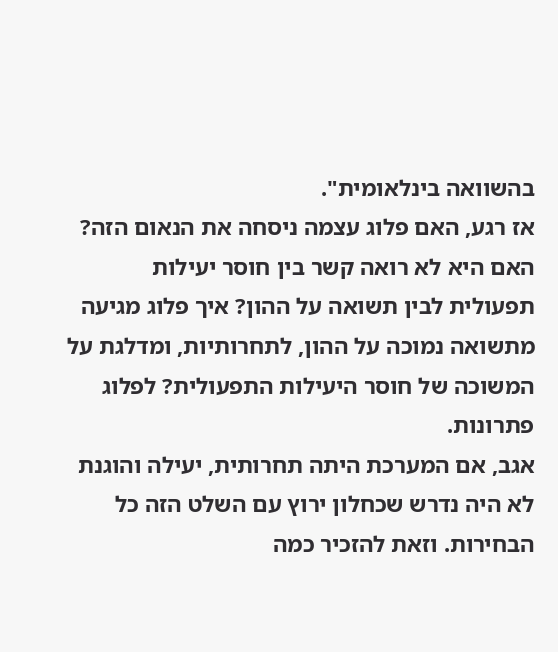בהשוואה בינלאומית".
אז רגע, האם פלוג עצמה ניסחה את הנאום הזה? האם היא לא רואה קשר בין חוסר יעילות תפעולית לבין תשואה על ההון? איך פלוג מגיעה מתשואה נמוכה על ההון, לתחרותיות, ומדלגת על המשוכה של חוסר היעילות התפעולית? לפלוג פתרונות.
אגב, אם המערכת היתה תחרותית, יעילה והוגנת לא היה נדרש שכחלון ירוץ עם השלט הזה כל הבחירות. וזאת להזכיר כמה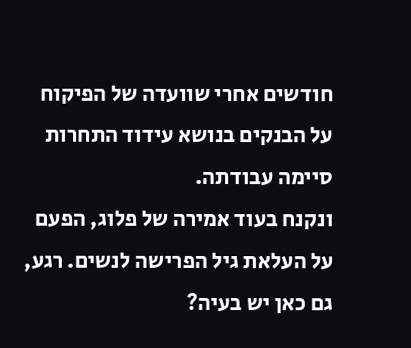חודשים אחרי שוועדה של הפיקוח על הבנקים בנושא עידוד התחרות סיימה עבודתה.
ונקנח בעוד אמירה של פלוג, הפעם על העלאת גיל הפרישה לנשים. רגע, גם כאן יש בעיה?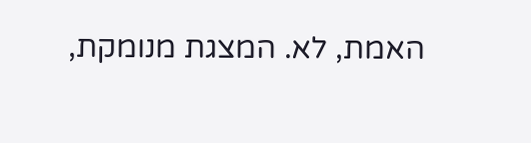האמת, לא. המצגת מנומקת,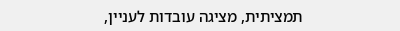תמציתית, מציגה עובדות לעניין,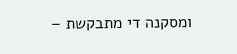ומסקנה די מתבקשת –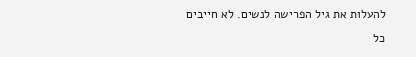להעלות את גיל הפרישה לנשים. לא חייבים כל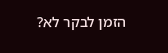הזמן לבקר לא?